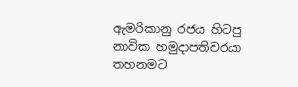ඇමරිකානු රජය හිටපු නාවික හමුදාපතිවරයා තහනමට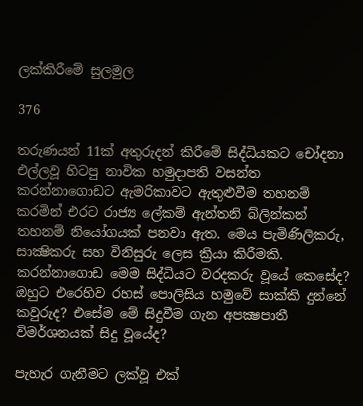ලක්කිරීමේ සුලමුල

376

තරුණයන් 11ක් අතුරුදන් කිරීමේ සිද්ධියකට චෝදනා එල්ලවූ හිටපු නාවික හමුදාපති වසන්ත කරන්නාගොඩට ඇමරිකාවට ඇතුළුවීම තහනම් කරමින් එරට රාජ්‍ය ලේකම් ඇන්තනි බ්ලින්කන් තහනම් නියෝගයක් පනවා ඇත. මෙය පැමිණිලිකරු, සාක්‍ෂිකරු සහ විනිසුරු ලෙස ක්‍රියා කිරීමකි. කරන්නාගොඩ මෙම සිද්ධියට වරදකරු වූයේ කෙසේද? ඔහුට එරෙහිව රහස් පොලිසිය හමුවේ සාක්කි දුන්නේ කවුරුද? එසේම මේ සිදුවීම ගැන අපක්‍ෂපාතී විමර්ශනයක් සිදු වූයේද?

පැහැර ගැනීමට ලක්වූ එක්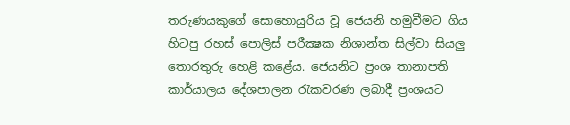තරුණයකුගේ සොහොයුරිය වූ ජෙයනි හමුවීමට ගිය හිටපු රහස් පොලිස් පරීක්‍ෂක නිශාන්ත සිල්වා සියලු තොරතුරු හෙළි කළේය. ජෙයනිට ප්‍රංශ තානාපති කාර්යාලය දේශපාලන රැකවරණ ලබාදී ප්‍රංශයට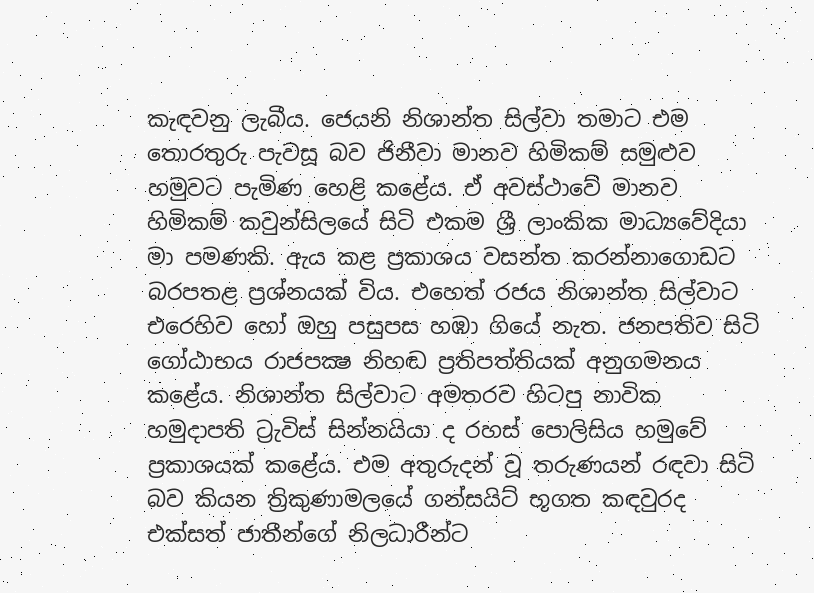කැඳවනු ලැබීය. ජෙයනි නිශාන්ත සිල්වා තමාට එම තොරතුරු පැවසූ බව ජිනීවා මානව හිමිකම් සමුළුව හමුවට පැමිණ හෙළි කළේය. ඒ අවස්ථාවේ මානව හිමිකම් කවුන්සිලයේ සිටි එකම ශ්‍රී ලාංකික මාධ්‍යවේදියා මා පමණකි. ඇය කළ ප්‍රකාශය වසන්ත කරන්නාගොඩට බරපතළ ප්‍රශ්නයක් විය. එහෙත් රජය නිශාන්ත සිල්වාට එරෙහිව හෝ ඔහු පසුපස හඹා ගියේ නැත. ජනපතිව සිටි ගෝඨාභය රාජපක්‍ෂ නිහඬ ප්‍රතිපත්තියක් අනුගමනය කළේය. නිශාන්ත සිල්වාට අමතරව හිටපු නාවික හමුදාපති ට්‍රැවිස් සින්නයියා ද රහස් පොලිසිය හමුවේ ප්‍රකාශයක් කළේය. එම අතුරුදන් වූ තරුණයන් රඳවා සිටි බව කියන ත්‍රිකුණාමලයේ ගන්සයිට් භූගත කඳවුරද එක්සත් ජාතීන්ගේ නිලධාරීන්ට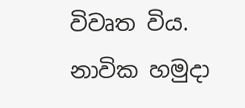විවෘත විය. නාවික හමුදා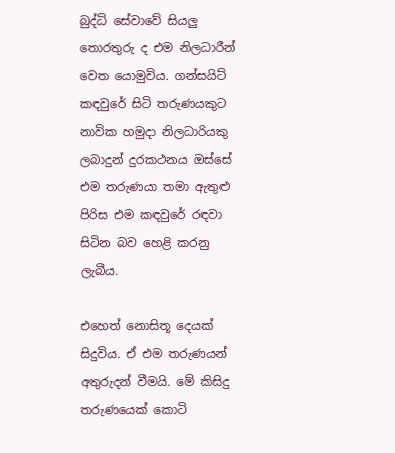බුද්ධි සේවාවේ සියලු තොරතුරු ද එම නිලධාරීන් වෙත යොමුවිය. ගන්සයිට් කඳවුරේ සිටි තරුණයකුට නාවික හමුදා නිලධාරියකු ලබාදුන් දුරකථනය ඔස්සේ එම තරුණයා තමා ඇතුළු පිරිස එම කඳවුරේ රඳවා සිටින බව හෙළි කරනු ලැබීය.

එහෙත් නොසිතූ දෙයක් සිදුවිය. ඒ එම තරුණයන් අතුරුදන් වීමයි. මේ කිසිදු තරුණයෙක් කොටි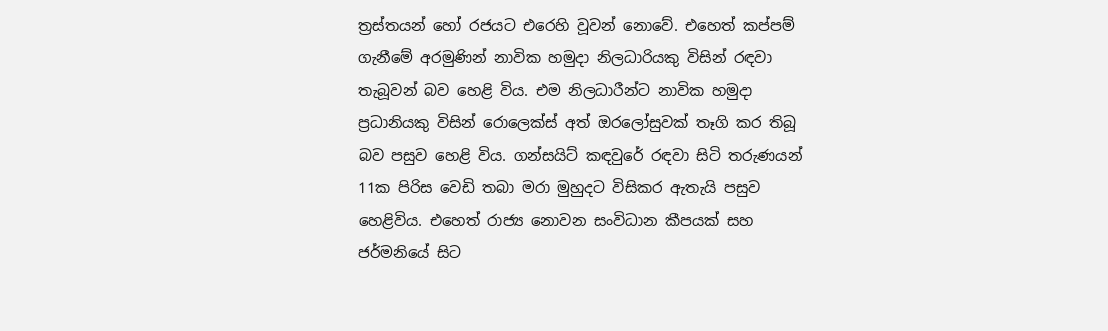ත්‍රස්තයන් හෝ රජයට එරෙහි වූවන් නොවේ. එහෙත් කප්පම් ගැනීමේ අරමුණින් නාවික හමුදා නිලධාරියකු විසින් රඳවා තැබූවන් බව හෙළි විය. එම නිලධාරීන්ට නාවික හමුදා ප්‍රධානියකු විසින් රොලෙක්ස් අත් ඔරලෝසුවක් තෑගි කර තිබූ බව පසුව හෙළි විය. ගන්සයිට් කඳවුරේ රඳවා සිටි තරුණයන් 11ක පිරිස වෙඩි තබා මරා මුහුදට විසිකර ඇතැයි පසුව හෙළිවිය. එහෙත් රාජ්‍ය නොවන සංවිධාන කීපයක් සහ ජර්මනියේ සිට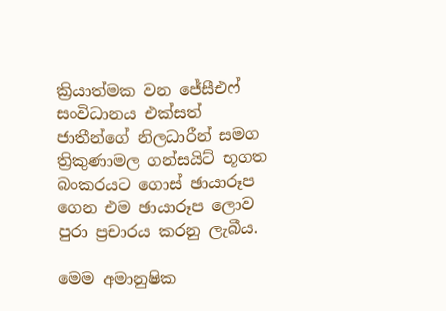ක්‍රියාත්මක වන ජේසීඑෆ් සංවිධානය එක්සත් ජාතීන්ගේ නිලධාරීන් සමග ත්‍රිකුණාමල ගන්සයිට් භූගත බංකරයට ගොස් ඡායාරූප ගෙන එම ඡායාරූප ලොව පුරා ප්‍රචාරය කරනු ලැබීය.

මෙම අමානුෂික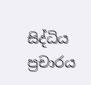සිද්ධිය ප්‍රචාරය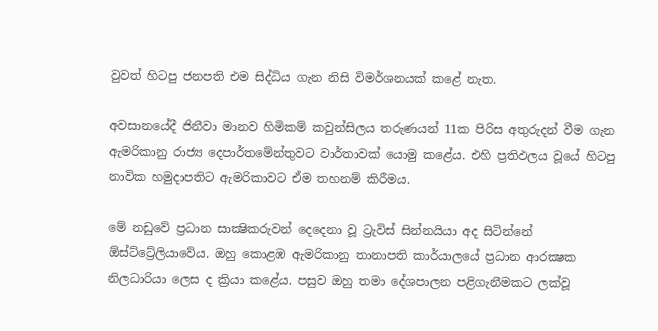වුවත් හිටපු ජනපති එම සිද්ධිය ගැන නිසි විමර්ශනයක් කළේ නැත.

අවසානයේදී ජිනීවා මානව හිමිකම් කවුන්සිලය තරුණයන් 11ක පිරිස අතුරුදන් වීම ගැන ඇමරිකානු රාජ්‍ය දෙපාර්තමේන්තුවට වාර්තාවක් යොමු කළේය. එහි ප්‍රතිඵලය වූයේ හිටපු නාවික හමුදාපතිට ඇමරිකාවට ඒම තහනම් කිරීමය.

මේ නඩුවේ ප්‍රධාන සාක්‍ෂිකරුවන් දෙදෙනා වූ ට්‍රැවිස් සින්නයියා අද සිටින්නේ ඕස්ට්ට්‍රේලියාවේය. ඔහු කොළඹ ඇමරිකානු තානාපති කාර්යාලයේ ප්‍රධාන ආරක්‍ෂක නිලධාරියා ලෙස ද ක්‍රියා කළේය. පසුව ඔහු තමා දේශපාලන පළිගැනීමකට ලක්වූ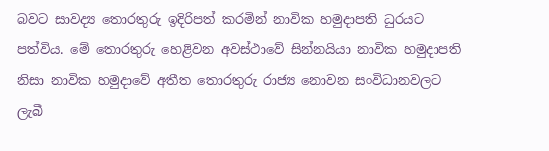බවට සාවද්‍ය තොරතුරු ඉදිරිපත් කරමින් නාවික හමුදාපති ධුරයට පත්විය. මේ තොරතුරු හෙළිවන අවස්ථාවේ සින්නයියා නාවික හමුදාපති නිසා නාවික හමුදාවේ අතීත තොරතුරු රාජ්‍ය නොවන සංවිධානවලට ලැබී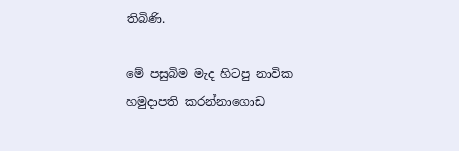තිබිණි.

මේ පසුබිම මැද හිටපු නාවික හමුදාපති කරන්නාගොඩ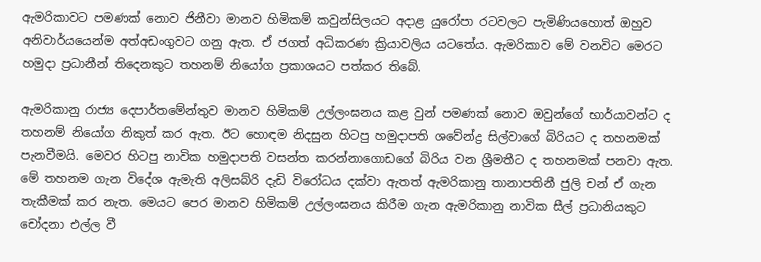ඇමරිකාවට පමණක් නොව ජිනීවා මානව හිමිකම් කවුන්සිලයට අදාළ යුරෝපා රටවලට පැමිණියහොත් ඔහුව අනිවාර්යයෙන්ම අත්අඩංගුවට ගනු ඇත. ඒ ජගත් අධිකරණ ක්‍රියාවලිය යටතේය. ඇමරිකාව මේ වනවිට මෙරට හමුදා ප්‍රධානීන් තිදෙනකුට තහනම් නියෝග ප්‍රකාශයට පත්කර තිබේ.

ඇමරිකානු රාජ්‍ය දෙපාර්තමේන්තුව මානව හිමිකම් උල්ලංඝනය කළ වුන් පමණක් නොව ඔවුන්ගේ භාර්යාවන්ට ද තහනම් නියෝග නිකුත් කර ඇත. ඊට හොඳම නිදසුන හිටපු හමුදාපති ශවේන්ද්‍ර සිල්වාගේ බිරියට ද තහනමක් පැනවීමයි. මෙවර හිටපු නාවික හමුදාපති වසන්ත කරන්නාගොඩගේ බිරිය වන ශ්‍රීමතීට ද තහනමක් පනවා ඇත. මේ තහනම ගැන විදේශ ඇමැති අලිසබ්රි දැඩි විරෝධය දක්වා ඇතත් ඇමරිකානු තානාපතිනී ජුලි චන් ඒ ගැන තැකීමක් කර නැත. මෙයට පෙර මානව හිමිකම් උල්ලංඝනය කිරීම ගැන ඇමරිකානු නාවික සීල් ප්‍රධානියකුට චෝදනා එල්ල වී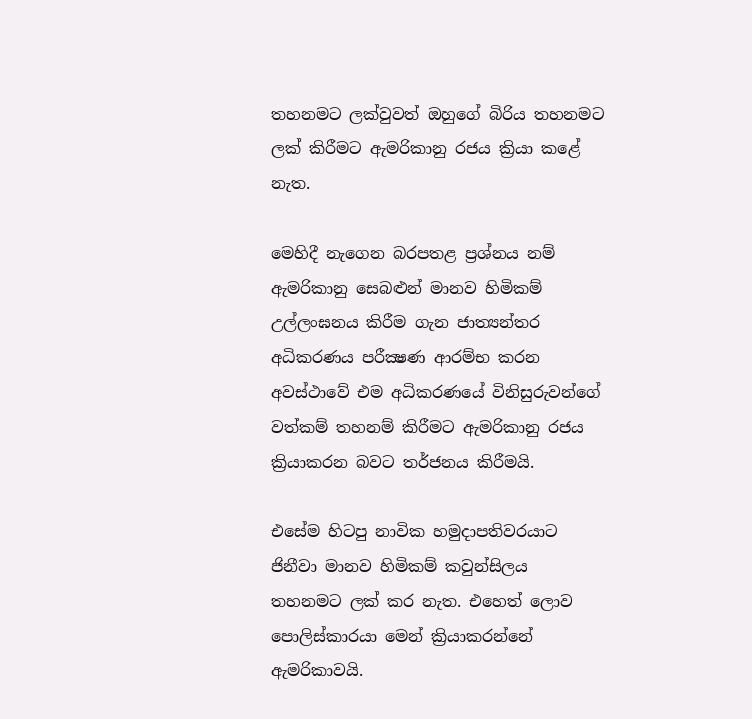තහනමට ලක්වුවත් ඔහුගේ බිරිය තහනමට ලක් කිරීමට ඇමරිකානු රජය ක්‍රියා කළේ නැත.

මෙහිදී නැගෙන බරපතළ ප්‍රශ්නය නම් ඇමරිකානු සෙබළුන් මානව හිමිකම් උල්ලංඝනය කිරීම ගැන ජාත්‍යන්තර අධිකරණය පරීක්‍ෂණ ආරම්භ කරන අවස්ථාවේ එම අධිකරණයේ විනිසුරුවන්ගේ වත්කම් තහනම් කිරීමට ඇමරිකානු රජය ක්‍රියාකරන බවට තර්ජනය කිරීමයි.

එසේම හිටපු නාවික හමුදාපතිවරයාට ජිනීවා මානව හිමිකම් කවුන්සිලය තහනමට ලක් කර නැත. එහෙත් ලොව පොලිස්කාරයා මෙන් ක්‍රියාකරන්නේ ඇමරිකාවයි.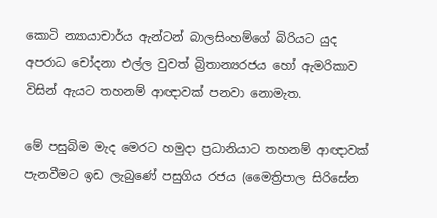කොටි න්‍යායාචාර්ය ඇන්ටන් බාලසිංහම්ගේ බිරියට යුද අපරාධ චෝදනා එල්ල වුවත් බ්‍රිතාන්‍යරජය හෝ ඇමරිකාව විසින් ඇයට තහනම් ආඥාවක් පනවා නොමැත.

මේ පසුබිම මැද මෙරට හමුදා ප්‍රධානියාට තහනම් ආඥාවක් පැනවීමට ඉඩ ලැබුණේ පසුගිය රජය (මෛත්‍රිපාල සිරිසේන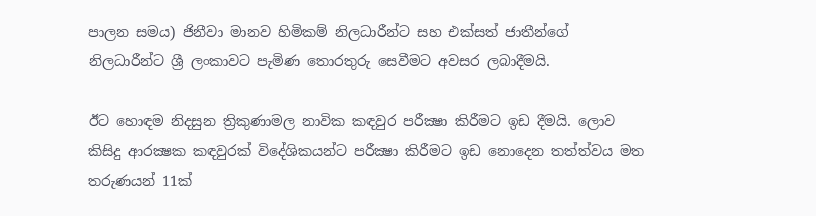පාලන සමය) ජිනීවා මානව හිමිකම් නිලධාරීන්ට සහ එක්සත් ජාතීන්ගේ නිලධාරීන්ට ශ්‍රී ලංකාවට පැමිණ තොරතුරු සෙවීමට අවසර ලබාදීමයි.

ඊට හොඳම නිදසුන ත්‍රිකුණාමල නාවික කඳවුර පරීක්‍ෂා කිරීමට ඉඩ දීමයි. ලොව කිසිදු ආරක්‍ෂක කඳවුරක් විදේශිකයන්ට පරීක්‍ෂා කිරීමට ඉඩ නොදෙන තත්ත්වය මත තරුණයන් 11ක්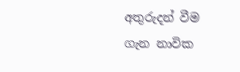අතුරුදන් වීම ගැන නාවික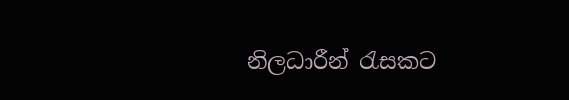නිලධාරීන් රැසකට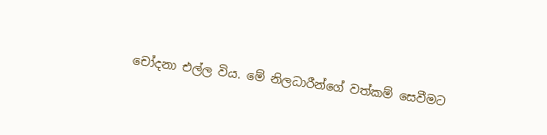චෝදනා එල්ල විය. මේ නිලධාරීන්ගේ වත්කම් සෙවීමට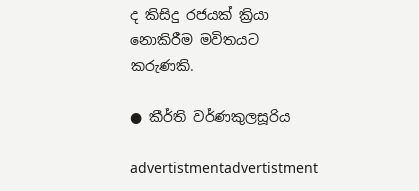ද කිසිදු රජයක් ක්‍රියා නොකිරීම මවිතයට කරුණකි.

● කීර්ති වර්ණකුලසූරිය

advertistmentadvertistment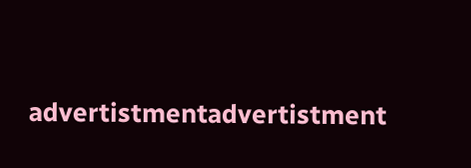advertistmentadvertistment